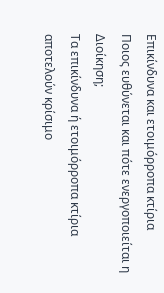Επικίνδυνα και ετοιμόρροπα κτίρια
Ποιος ευθύνεται και πότε ενεργοποιείται η Διοίκηση;
Τα επικίνδυνα ή ετοιμόρροπα κτίρια αποτελούν κρίσιμο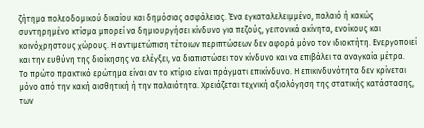ζήτημα πολεοδομικού δικαίου και δημόσιας ασφάλειας. Ένα εγκαταλελειμμένο, παλαιό ή κακώς συντηρημένο κτίσμα μπορεί να δημιουργήσει κίνδυνο για πεζούς, γειτονικά ακίνητα, ενοίκους και κοινόχρηστους χώρους. Η αντιμετώπιση τέτοιων περιπτώσεων δεν αφορά μόνο τον ιδιοκτήτη. Ενεργοποιεί και την ευθύνη της διοίκησης να ελέγξει, να διαπιστώσει τον κίνδυνο και να επιβάλει τα αναγκαία μέτρα.
Το πρώτο πρακτικό ερώτημα είναι αν το κτίριο είναι πράγματι επικίνδυνο. Η επικινδυνότητα δεν κρίνεται μόνο από την κακή αισθητική ή την παλαιότητα. Χρειάζεται τεχνική αξιολόγηση της στατικής κατάστασης, των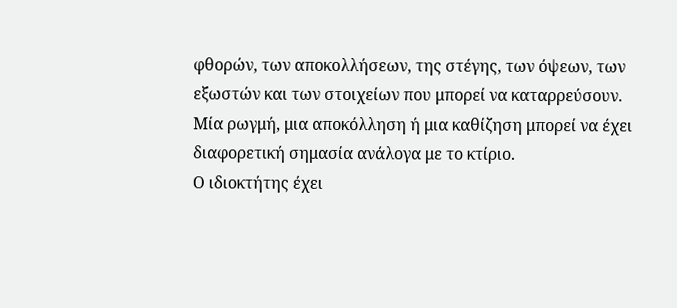φθορών, των αποκολλήσεων, της στέγης, των όψεων, των εξωστών και των στοιχείων που μπορεί να καταρρεύσουν. Μία ρωγμή, μια αποκόλληση ή μια καθίζηση μπορεί να έχει διαφορετική σημασία ανάλογα με το κτίριο.
Ο ιδιοκτήτης έχει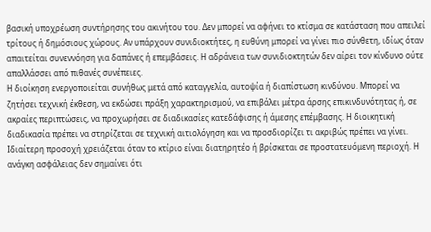βασική υποχρέωση συντήρησης του ακινήτου του. Δεν μπορεί να αφήνει το κτίσμα σε κατάσταση που απειλεί τρίτους ή δημόσιους χώρους. Αν υπάρχουν συνιδιοκτήτες, η ευθύνη μπορεί να γίνει πιο σύνθετη, ιδίως όταν απαιτείται συνεννόηση για δαπάνες ή επεμβάσεις. Η αδράνεια των συνιδιοκτητών δεν αίρει τον κίνδυνο ούτε απαλλάσσει από πιθανές συνέπειες.
Η διοίκηση ενεργοποιείται συνήθως μετά από καταγγελία, αυτοψία ή διαπίστωση κινδύνου. Μπορεί να ζητήσει τεχνική έκθεση, να εκδώσει πράξη χαρακτηρισμού, να επιβάλει μέτρα άρσης επικινδυνότητας ή, σε ακραίες περιπτώσεις, να προχωρήσει σε διαδικασίες κατεδάφισης ή άμεσης επέμβασης. Η διοικητική διαδικασία πρέπει να στηρίζεται σε τεχνική αιτιολόγηση και να προσδιορίζει τι ακριβώς πρέπει να γίνει.
Ιδιαίτερη προσοχή χρειάζεται όταν το κτίριο είναι διατηρητέο ή βρίσκεται σε προστατευόμενη περιοχή. Η ανάγκη ασφάλειας δεν σημαίνει ότι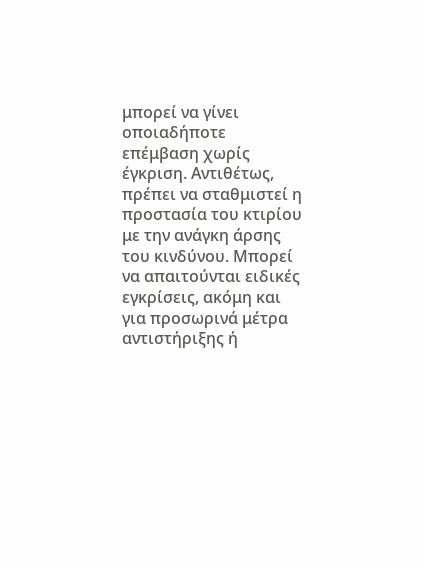μπορεί να γίνει οποιαδήποτε επέμβαση χωρίς έγκριση. Αντιθέτως, πρέπει να σταθμιστεί η προστασία του κτιρίου με την ανάγκη άρσης του κινδύνου. Μπορεί να απαιτούνται ειδικές εγκρίσεις, ακόμη και για προσωρινά μέτρα αντιστήριξης ή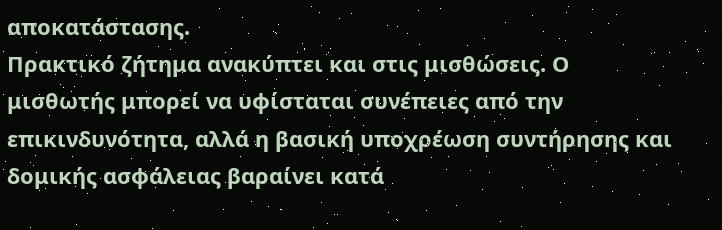αποκατάστασης.
Πρακτικό ζήτημα ανακύπτει και στις μισθώσεις. Ο μισθωτής μπορεί να υφίσταται συνέπειες από την επικινδυνότητα, αλλά η βασική υποχρέωση συντήρησης και δομικής ασφάλειας βαραίνει κατά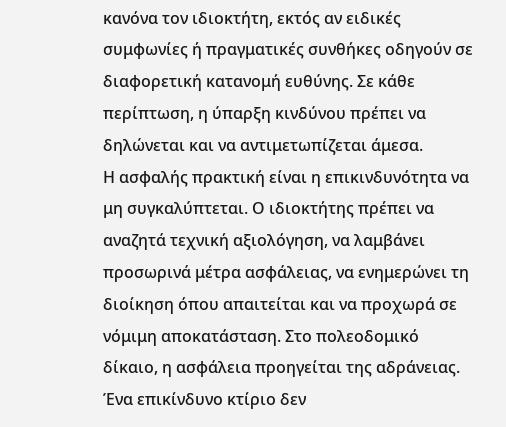κανόνα τον ιδιοκτήτη, εκτός αν ειδικές συμφωνίες ή πραγματικές συνθήκες οδηγούν σε διαφορετική κατανομή ευθύνης. Σε κάθε περίπτωση, η ύπαρξη κινδύνου πρέπει να δηλώνεται και να αντιμετωπίζεται άμεσα.
Η ασφαλής πρακτική είναι η επικινδυνότητα να μη συγκαλύπτεται. Ο ιδιοκτήτης πρέπει να αναζητά τεχνική αξιολόγηση, να λαμβάνει προσωρινά μέτρα ασφάλειας, να ενημερώνει τη διοίκηση όπου απαιτείται και να προχωρά σε νόμιμη αποκατάσταση. Στο πολεοδομικό δίκαιο, η ασφάλεια προηγείται της αδράνειας. Ένα επικίνδυνο κτίριο δεν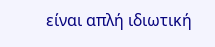είναι απλή ιδιωτική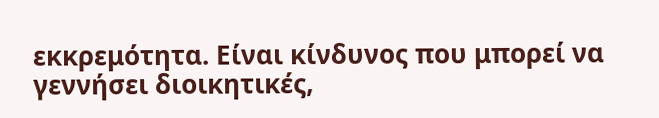εκκρεμότητα. Είναι κίνδυνος που μπορεί να γεννήσει διοικητικές,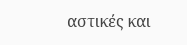αστικές και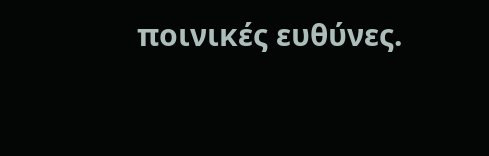ποινικές ευθύνες.